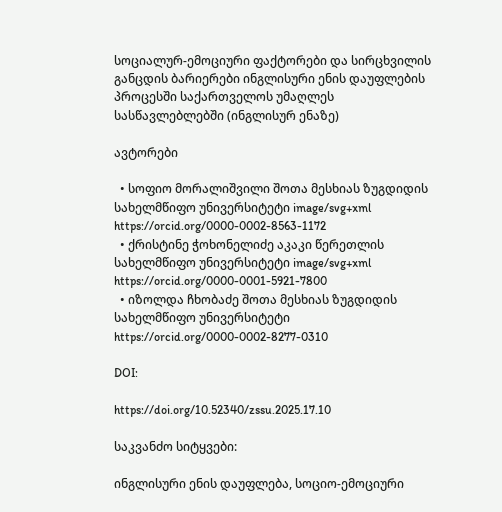სოციალურ-ემოციური ფაქტორები და სირცხვილის განცდის ბარიერები ინგლისური ენის დაუფლების პროცესში საქართველოს უმაღლეს სასწავლებლებში (ინგლისურ ენაზე)

ავტორები

  • სოფიო მორალიშვილი შოთა მესხიას ზუგდიდის სახელმწიფო უნივერსიტეტი image/svg+xml https://orcid.org/0000-0002-8563-1172
  • ქრისტინე ჭოხონელიძე აკაკი წერეთლის სახელმწიფო უნივერსიტეტი image/svg+xml https://orcid.org/0000-0001-5921-7800
  • იზოლდა ჩხობაძე შოთა მესხიას ზუგდიდის სახელმწიფო უნივერსიტეტი https://orcid.org/0000-0002-8277-0310

DOI:

https://doi.org/10.52340/zssu.2025.17.10

საკვანძო სიტყვები:

ინგლისური ენის დაუფლება, სოციო-ემოციური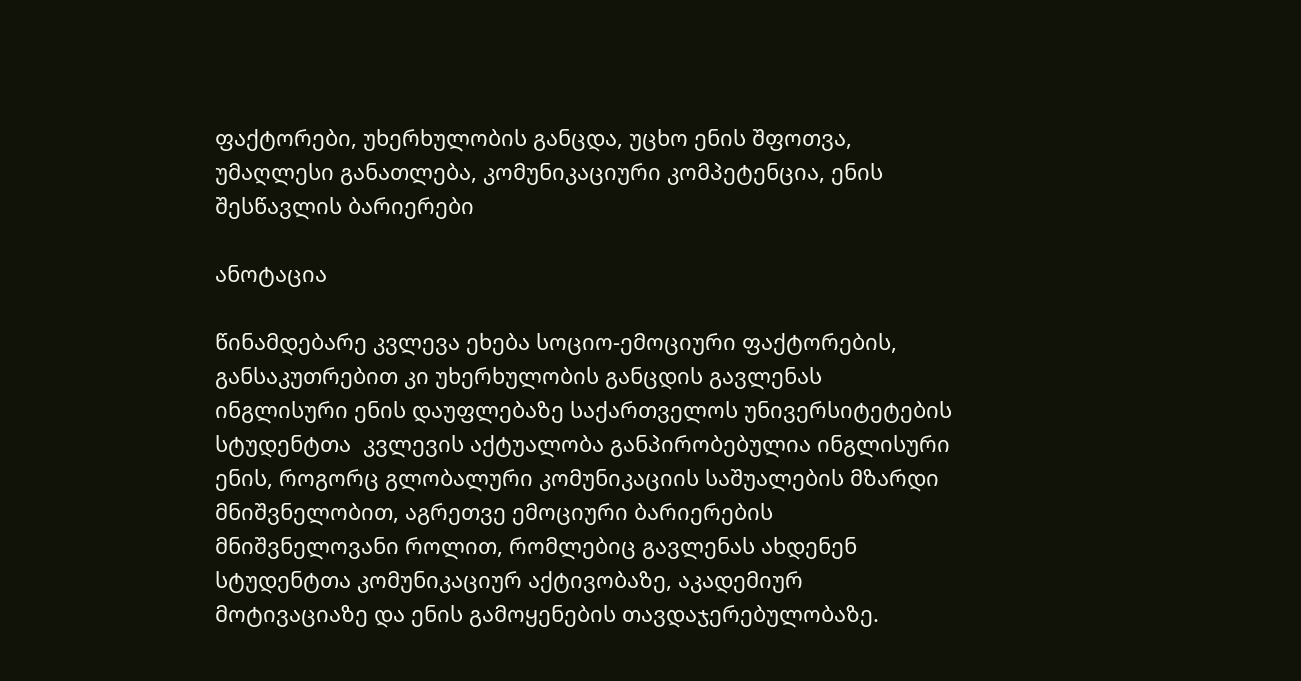ფაქტორები, უხერხულობის განცდა, უცხო ენის შფოთვა, უმაღლესი განათლება, კომუნიკაციური კომპეტენცია, ენის შესწავლის ბარიერები

ანოტაცია

წინამდებარე კვლევა ეხება სოციო-ემოციური ფაქტორების, განსაკუთრებით კი უხერხულობის განცდის გავლენას ინგლისური ენის დაუფლებაზე საქართველოს უნივერსიტეტების სტუდენტთა  კვლევის აქტუალობა განპირობებულია ინგლისური ენის, როგორც გლობალური კომუნიკაციის საშუალების მზარდი მნიშვნელობით, აგრეთვე ემოციური ბარიერების მნიშვნელოვანი როლით, რომლებიც გავლენას ახდენენ სტუდენტთა კომუნიკაციურ აქტივობაზე, აკადემიურ მოტივაციაზე და ენის გამოყენების თავდაჯერებულობაზე.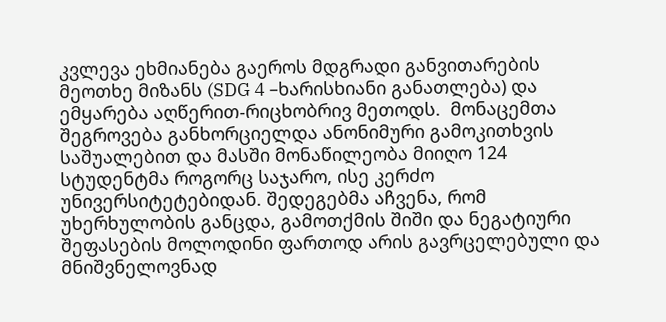კვლევა ეხმიანება გაეროს მდგრადი განვითარების მეოთხე მიზანს (SDG 4 –ხარისხიანი განათლება) და ემყარება აღწერით-რიცხობრივ მეთოდს.  მონაცემთა შეგროვება განხორციელდა ანონიმური გამოკითხვის საშუალებით და მასში მონაწილეობა მიიღო 124 სტუდენტმა როგორც საჯარო, ისე კერძო უნივერსიტეტებიდან. შედეგებმა აჩვენა, რომ უხერხულობის განცდა, გამოთქმის შიში და ნეგატიური შეფასების მოლოდინი ფართოდ არის გავრცელებული და მნიშვნელოვნად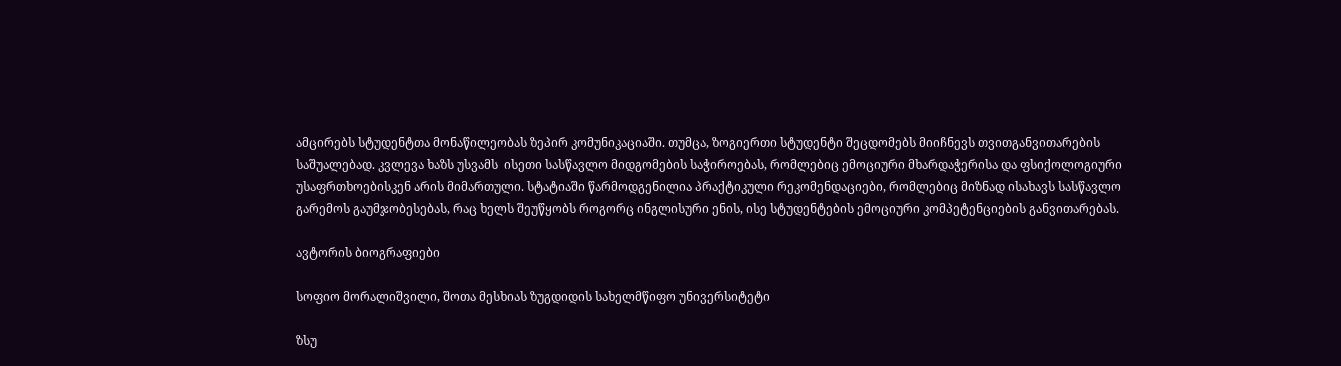ამცირებს სტუდენტთა მონაწილეობას ზეპირ კომუნიკაციაში. თუმცა, ზოგიერთი სტუდენტი შეცდომებს მიიჩნევს თვითგანვითარების საშუალებად. კვლევა ხაზს უსვამს  ისეთი სასწავლო მიდგომების საჭიროებას, რომლებიც ემოციური მხარდაჭერისა და ფსიქოლოგიური უსაფრთხოებისკენ არის მიმართული. სტატიაში წარმოდგენილია პრაქტიკული რეკომენდაციები, რომლებიც მიზნად ისახავს სასწავლო გარემოს გაუმჯობესებას, რაც ხელს შეუწყობს როგორც ინგლისური ენის, ისე სტუდენტების ემოციური კომპეტენციების განვითარებას.

ავტორის ბიოგრაფიები

სოფიო მორალიშვილი, შოთა მესხიას ზუგდიდის სახელმწიფო უნივერსიტეტი

ზსუ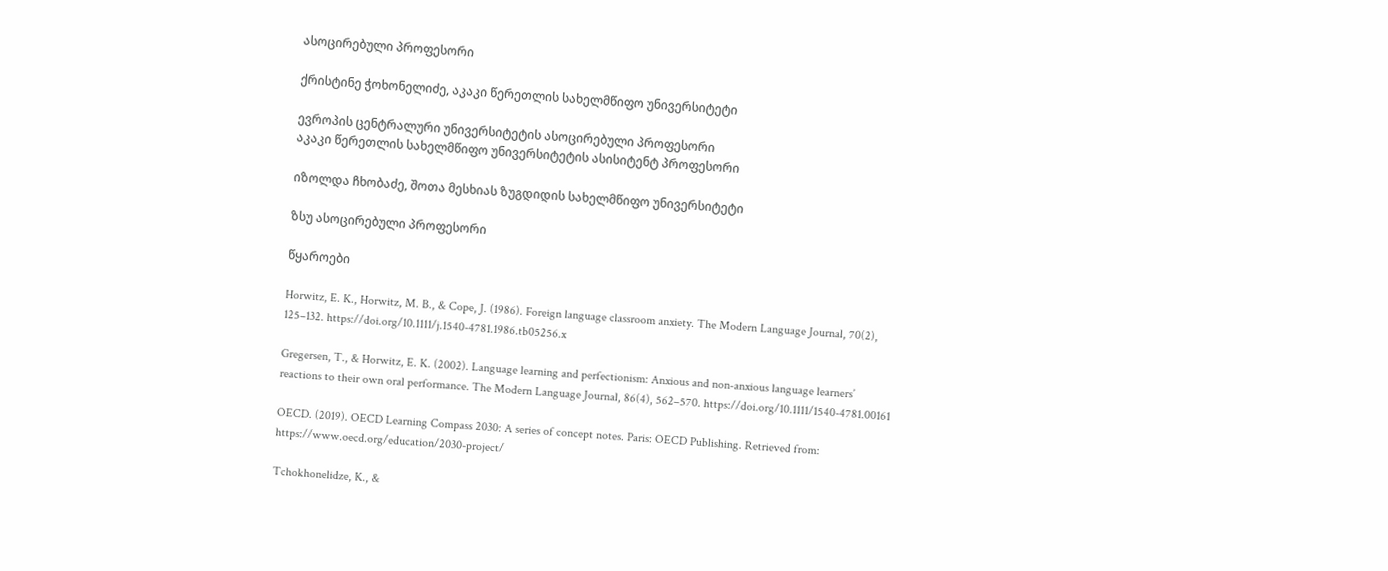ასოცირებული პროფესორი

ქრისტინე ჭოხონელიძე, აკაკი წერეთლის სახელმწიფო უნივერსიტეტი

ევროპის ცენტრალური უნივერსიტეტის ასოცირებული პროფესორი
აკაკი წერეთლის სახელმწიფო უნივერსიტეტის ასისიტენტ პროფესორი

იზოლდა ჩხობაძე, შოთა მესხიას ზუგდიდის სახელმწიფო უნივერსიტეტი

ზსუ ასოცირებული პროფესორი

წყაროები

Horwitz, E. K., Horwitz, M. B., & Cope, J. (1986). Foreign language classroom anxiety. The Modern Language Journal, 70(2), 125–132. https://doi.org/10.1111/j.1540-4781.1986.tb05256.x

Gregersen, T., & Horwitz, E. K. (2002). Language learning and perfectionism: Anxious and non‐anxious language learners’ reactions to their own oral performance. The Modern Language Journal, 86(4), 562–570. https://doi.org/10.1111/1540-4781.00161

OECD. (2019). OECD Learning Compass 2030: A series of concept notes. Paris: OECD Publishing. Retrieved from: https://www.oecd.org/education/2030-project/

Tchokhonelidze, K., &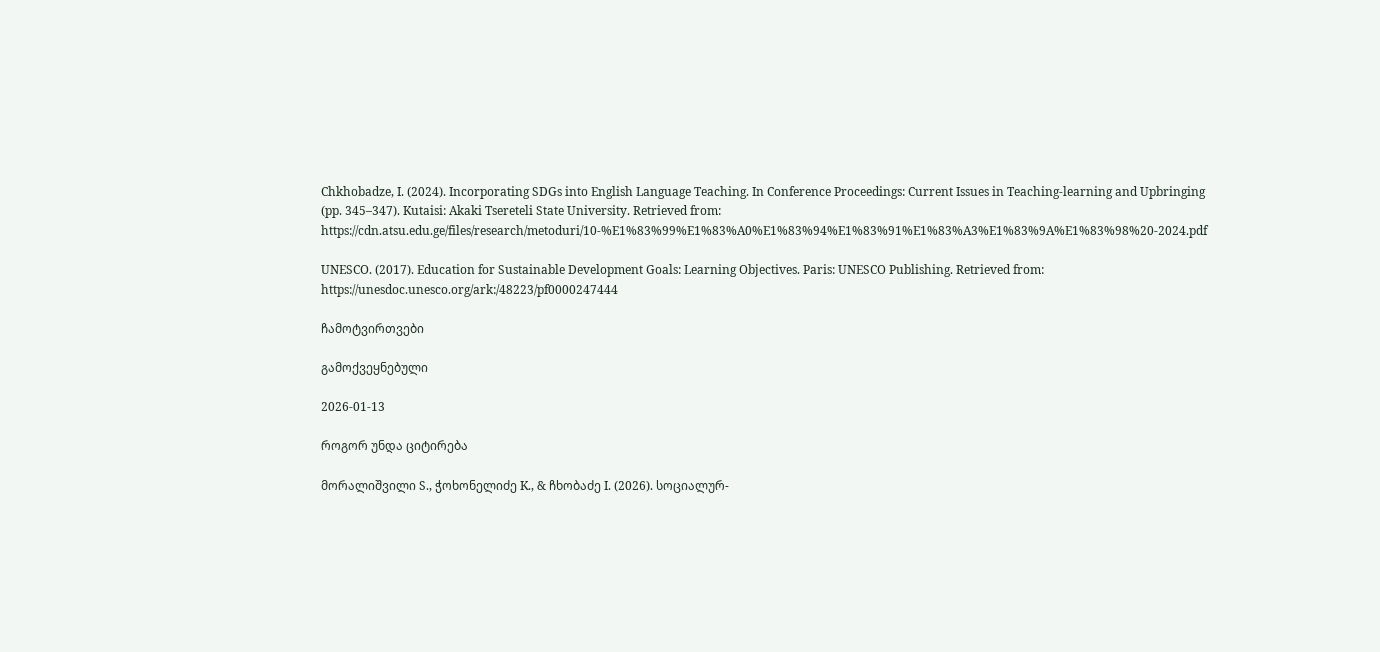Chkhobadze, I. (2024). Incorporating SDGs into English Language Teaching. In Conference Proceedings: Current Issues in Teaching-learning and Upbringing (pp. 345–347). Kutaisi: Akaki Tsereteli State University. Retrieved from: https://cdn.atsu.edu.ge/files/research/metoduri/10-%E1%83%99%E1%83%A0%E1%83%94%E1%83%91%E1%83%A3%E1%83%9A%E1%83%98%20-2024.pdf

UNESCO. (2017). Education for Sustainable Development Goals: Learning Objectives. Paris: UNESCO Publishing. Retrieved from: https://unesdoc.unesco.org/ark:/48223/pf0000247444

ჩამოტვირთვები

გამოქვეყნებული

2026-01-13

როგორ უნდა ციტირება

მორალიშვილი S., ჭოხონელიძე K., & ჩხობაძე I. (2026). სოციალურ-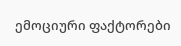ემოციური ფაქტორები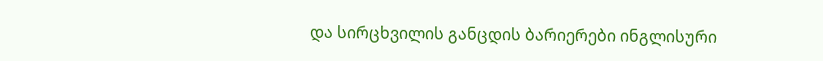და სირცხვილის განცდის ბარიერები ინგლისური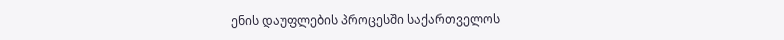ენის დაუფლების პროცესში საქართველოს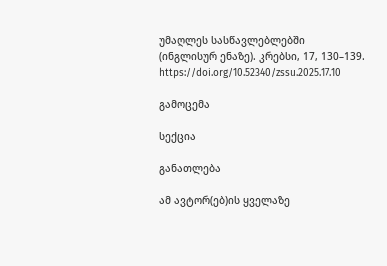უმაღლეს სასწავლებლებში (ინგლისურ ენაზე). კრებსი, 17, 130–139. https://doi.org/10.52340/zssu.2025.17.10

გამოცემა

სექცია

განათლება

ამ ავტორ(ებ)ის ყველაზე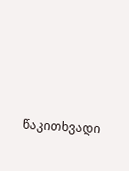წაკითხვადი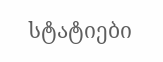სტატიები